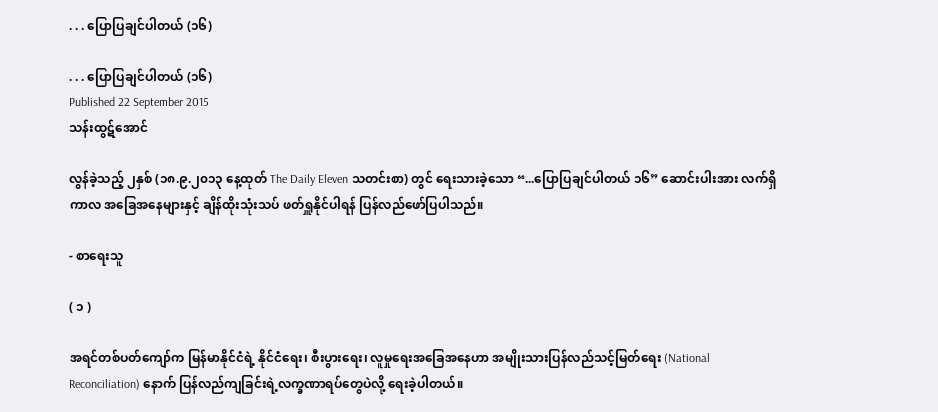. . . ပြောပြချင်ပါတယ် (၁၆)

. . . ပြောပြချင်ပါတယ် (၁၆)
Published 22 September 2015
သန်းထွဋ်အောင်

လွန်ခဲ့သည့် ၂နှစ် (၁၈.၉.၂၀၁၃ နေ့ထုတ် The Daily Eleven သတင်းစာ) တွင် ရေးသားခဲ့သော “...ပြောပြချင်ပါတယ် ၁၆” ဆောင်းပါးအား လက်ရှိကာလ အခြေအနေများနှင့် ချိန်ထိုးသုံးသပ် ဖတ်ရှူနိုင်ပါရန် ပြန်လည်ဖော်ပြပါသည်။

- စာရေးသူ

( ၁ )

အရင်တစ်ပတ်ကျော်က မြန်မာနိုင်ငံရဲ့ နိုင်ငံရေး၊ စီးပွားရေး၊ လူမှုရေးအခြေအနေဟာ အမျိုးသားပြန်လည်သင့်မြတ်ရေး (National Reconciliation) နောက် ပြန်လည်ကျခြင်းရဲ့လက္ခဏာရပ်တွေပဲလို့ ရေးခဲ့ပါတယ်။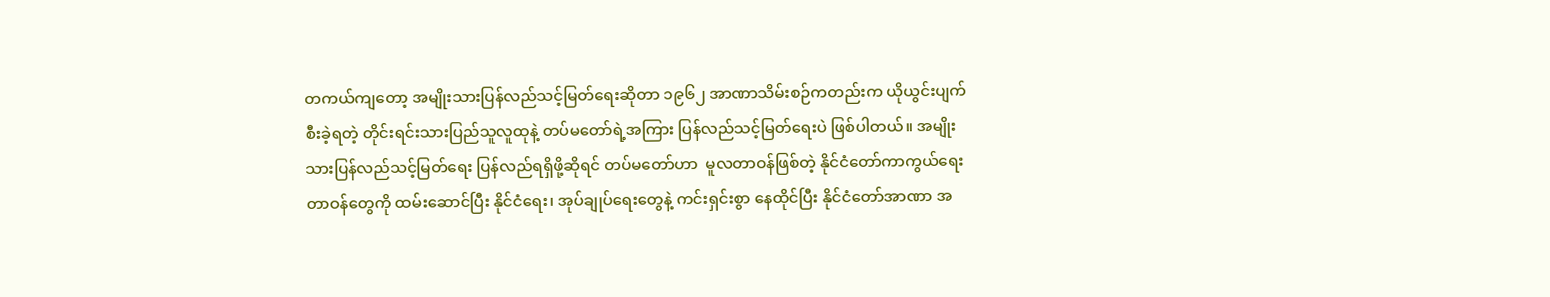တကယ်ကျတော့ အမျိုးသားပြန်လည်သင့်မြတ်ရေးဆိုတာ ၁၉၆၂ အာဏာသိမ်းစဉ်ကတည်းက ယိုယွင်းပျက်စီးခဲ့ရတဲ့ တိုင်းရင်းသားပြည်သူလူထုနဲ့ တပ်မတော်ရဲ့အကြား ပြန်လည်သင့်မြတ်ရေးပဲ ဖြစ်ပါတယ်။ အမျိုးသားပြန်လည်သင့်မြတ်ရေး ပြန်လည်ရရှိဖို့ဆိုရင် တပ်မတော်ဟာ  မူလတာဝန်ဖြစ်တဲ့ နိုင်ငံတော်ကာကွယ်ရေးတာဝန်တွေကို ထမ်းဆောင်ပြီး နိုင်ငံရေး၊ အုပ်ချုပ်ရေးတွေနဲ့ ကင်းရှင်းစွာ နေထိုင်ပြီး နိုင်ငံတော်အာဏာ အ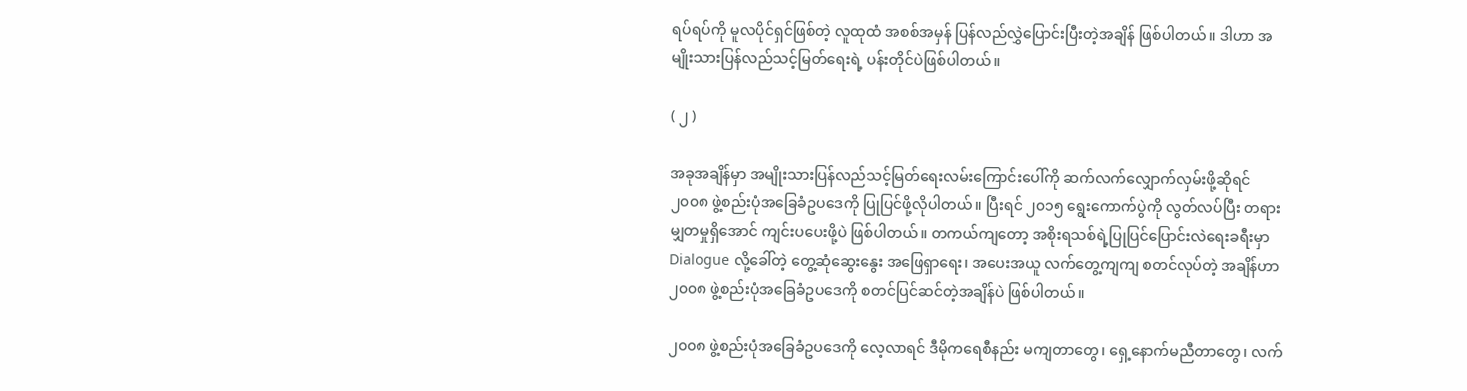ရပ်ရပ်ကို မူလပိုင်ရှင်ဖြစ်တဲ့ လူထုထံ အစစ်အမှန် ပြန်လည်လွှဲပြောင်းပြီးတဲ့အချိန် ဖြစ်ပါတယ်။ ဒါဟာ အမျိုးသားပြန်လည်သင့်မြတ်ရေးရဲ့ ပန်းတိုင်ပဲဖြစ်ပါတယ်။

( ၂ )

အခုအချိန်မှာ အမျိုးသားပြန်လည်သင့်မြတ်ရေးလမ်းကြောင်းပေါ်ကို ဆက်လက်လျှောက်လှမ်းဖို့ဆိုရင် ၂၀၀၈ ဖွဲ့စည်းပုံအခြေခံဥပဒေကို ပြုပြင်ဖို့လိုပါတယ်။ ပြီးရင် ၂၀၁၅ ရွေးကောက်ပွဲကို လွတ်လပ်ပြီး တရားမျှတမှုရှိအောင် ကျင်းပပေးဖို့ပဲ ဖြစ်ပါတယ်။ တကယ်ကျတော့ အစိုးရသစ်ရဲ့ပြုပြင်ပြောင်းလဲရေးခရီးမှာ Dialogue လို့ခေါ်တဲ့ တွေ့ဆုံဆွေးနွေး အဖြေရှာရေး၊ အပေးအယူ လက်တွေ့ကျကျ စတင်လုပ်တဲ့ အချိန်ဟာ ၂၀၀၈ ဖွဲ့စည်းပုံအခြေခံဥပဒေကို စတင်ပြင်ဆင်တဲ့အချိန်ပဲ ဖြစ်ပါတယ်။

၂၀၀၈ ဖွဲ့စည်းပုံအခြေခံဥပဒေကို လေ့လာရင် ဒီမိုကရေစီနည်း မကျတာတွေ၊ ရှေ့နောက်မညီတာတွေ၊ လက်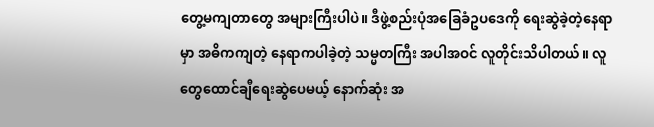တွေ့မကျတာတွေ အများကြီးပါပဲ။ ဒီဖွဲ့စည်းပုံအခြေခံဥပဒေကို ရေးဆွဲခဲ့တဲ့နေရာမှာ အဓိကကျတဲ့ နေရာကပါခဲ့တဲ့ သမ္မတကြီး အပါအဝင် လူတိုင်းသိပါတယ်။ လူတွေထောင်ချီရေးဆွဲပေမယ့် နောက်ဆုံး အ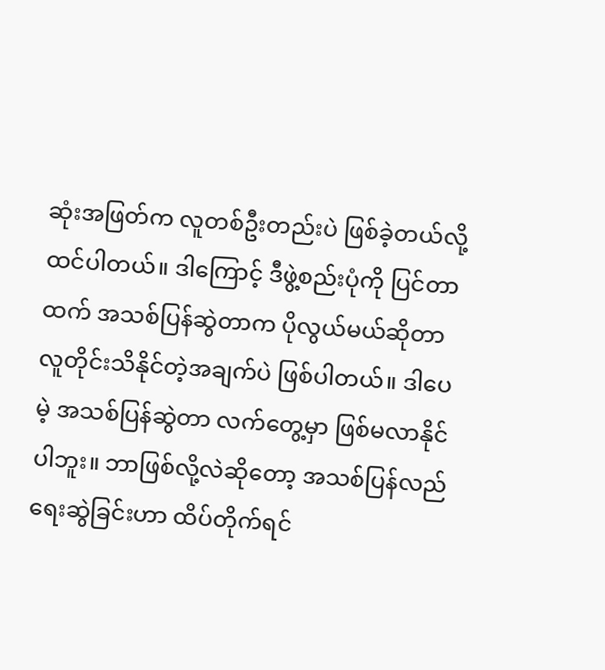ဆုံးအဖြတ်က လူတစ်ဦးတည်းပဲ ဖြစ်ခဲ့တယ်လို့ ထင်ပါတယ်။ ဒါကြောင့် ဒီဖွဲ့စည်းပုံကို ပြင်တာထက် အသစ်ပြန်ဆွဲတာက ပိုလွယ်မယ်ဆိုတာ လူတိုင်းသိနိုင်တဲ့အချက်ပဲ ဖြစ်ပါတယ်။ ဒါပေမဲ့ အသစ်ပြန်ဆွဲတာ လက်တွေ့မှာ ဖြစ်မလာနိုင်ပါဘူး။ ဘာဖြစ်လို့လဲဆိုတော့ အသစ်ပြန်လည်ရေးဆွဲခြင်းဟာ ထိပ်တိုက်ရင်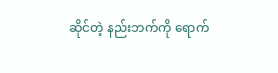ဆိုင်တဲ့ နည်းဘက်ကို ရောက်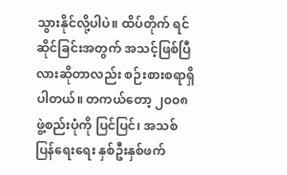သွားနိုင်လို့ပါပဲ။ ထိပ်တိုက် ရင်ဆိုင်ခြင်းအတွက် အသင့်ဖြစ်ပြီလားဆိုတာလည်း စဉ်းစားစရာရှိပါတယ်။ တကယ်တော့ ၂၀၀၈ ဖွဲ့စည်းပုံကို ပြင်ပြင်၊ အသစ်ပြန်ရေးရေး နှစ်ဦးနှစ်ဖက်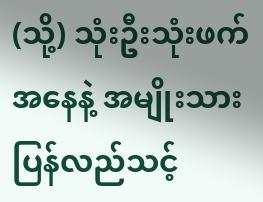(သို့) သုံးဦးသုံးဖက် အနေနဲ့ အမျိုးသားပြန်လည်သင့်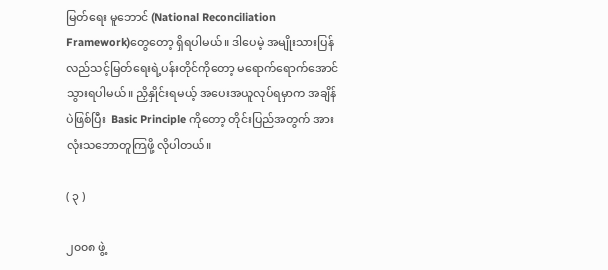မြတ်ရေး မူဘောင် (National Reconciliation Framework)တွေတော့ ရှိရပါမယ်။ ဒါပေမဲ့ အမျိုးသားပြန်လည်သင့်မြတ်ရေးရဲ့ပန်းတိုင်ကိုတော့ မရောက်ရောက်အောင် သွားရပါမယ်။ ညှိနှိုင်းရမယ့် အပေးအယူလုပ်ရမှာက အချိန်ပဲဖြစ်ပြီး  Basic Principle ကိုတော့ တိုင်းပြည်အတွက် အားလုံးသဘောတူကြဖို့ လိုပါတယ်။

( ၃ )

၂၀၀၈ ဖွဲ့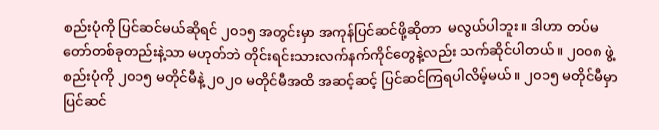စည်းပုံကို ပြင်ဆင်မယ်ဆိုရင် ၂၀၁၅ အတွင်းမှာ အကုန်ပြင်ဆင်ဖို့ဆိုတာ  မလွယ်ပါဘူး။ ဒါဟာ တပ်မတော်တစ်ခုတည်းနဲ့သာ မဟုတ်ဘဲ တိုင်းရင်းသားလက်နက်ကိုင်တွေနဲ့လည်း သက်ဆိုင်ပါတယ်။ ၂၀၀၈ ဖွဲ့စည်းပုံကို ၂၀၁၅ မတိုင်မီနဲ့ ၂၀၂၀ မတိုင်မီအထိ အဆင့်ဆင့် ပြင်ဆင်ကြရပါလိမ့်မယ်။ ၂၀၁၅ မတိုင်မီမှာ ပြင်ဆင်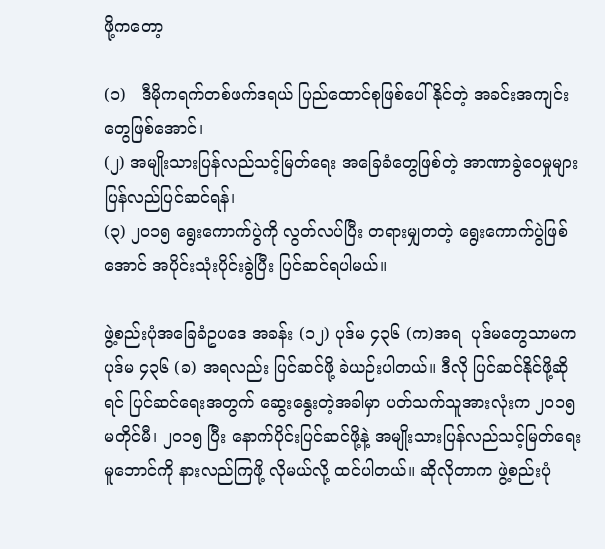ဖို့ကတော့

(၁)   ဒီမိုကရက်တစ်ဖက်ဒရယ် ပြည်ထောင်စုဖြစ်ပေါ်နိုင်တဲ့ အခင်းအကျင်းတွေဖြစ်အောင်၊
(၂) အမျိုးသားပြန်လည်သင့်မြတ်ရေး အခြေခံတွေဖြစ်တဲ့ အာဏာခွဲဝေမှုများ ပြန်လည်ပြင်ဆင်ရန်၊
(၃) ၂၀၁၅ ရွေးကောက်ပွဲကို လွတ်လပ်ပြီး တရားမျှတတဲ့ ရွေးကောက်ပွဲဖြစ်အောင် အပိုင်းသုံးပိုင်းခွဲပြီး ပြင်ဆင်ရပါမယ်။

ဖွဲ့စည်းပုံအခြေခံဥပဒေ အခန်း (၁၂) ပုဒ်မ ၄၃၆ (က)အရ  ပုဒ်မတွေသာမက ပုဒ်မ ၄၃၆ (ခ) အရလည်း ပြင်ဆင်ဖို့ ခဲယဉ်းပါတယ်။ ဒီလို ပြင်ဆင်နိုင်ဖို့ဆိုရင် ပြင်ဆင်ရေးအတွက် ဆွေးနွေးတဲ့အခါမှာ ပတ်သက်သူအားလုံးက ၂၀၁၅ မတိုင်မီ၊ ၂၀၁၅ ပြီး နောက်ပိုင်းပြင်ဆင်ဖို့နဲ့ အမျိုးသားပြန်လည်သင့်မြတ်ရေး မူဘောင်ကို နားလည်ကြဖို့ လိုမယ်လို့ ထင်ပါတယ်။ ဆိုလိုတာက ဖွဲ့စည်းပုံ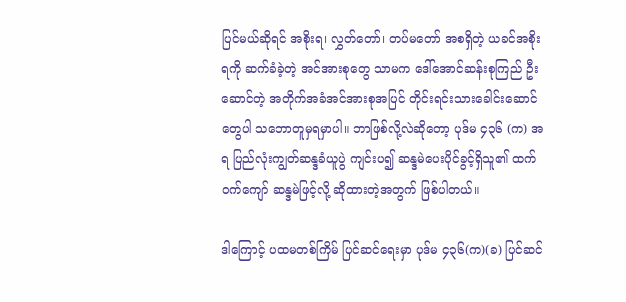ပြင်မယ်ဆိုရင် အစိုးရ၊ လွှတ်တော်၊ တပ်မတော် အစရှိတဲ့ ယခင်အစိုးရကို ဆက်ခံခဲ့တဲ့ အင်အားစုတွေ သာမက ဒေါ်အောင်ဆန်းစုကြည် ဦးဆောင်တဲ့ အတိုက်အခံအင်အားစုအပြင် တိုင်းရင်းသားခေါင်းဆောင်တွေပါ သဘောတူမှရမှာပါ။ ဘာဖြစ်လို့လဲဆိုတော့ ပုဒ်မ ၄၃၆ (က) အရ ပြည်လုံးကျွတ်ဆန္ဒခံယူပွဲ ကျင်းပ၍ ဆန္ဒမဲပေးပိုင်ခွင့်ရှိသူ၏ ထက်ဝက်ကျော် ဆန္ဒမဲဖြင့်လို့ ဆိုထားတဲ့အတွက် ဖြစ်ပါတယ်။

ဒါကြောင့် ပထမတစ်ကြိမ် ပြင်ဆင်ရေးမှာ ပုဒ်မ ၄၃၆(က)(ခ) ပြင်ဆင်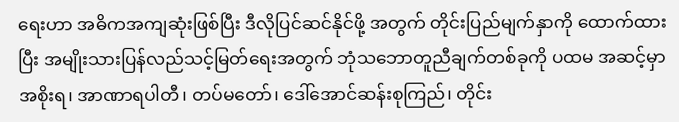ရေးဟာ အဓိကအကျဆုံးဖြစ်ပြီး ဒီလိုပြင်ဆင်နိုင်ဖို့ အတွက် တိုင်းပြည်မျက်နှာကို ထောက်ထားပြီး အမျိုးသားပြန်လည်သင့်မြတ်ရေးအတွက် ဘုံသဘောတူညီချက်တစ်ခုကို ပထမ အဆင့်မှာ အစိုးရ၊ အာဏာရပါတီ၊ တပ်မတော်၊ ဒေါ်အောင်ဆန်းစုကြည်၊ တိုင်း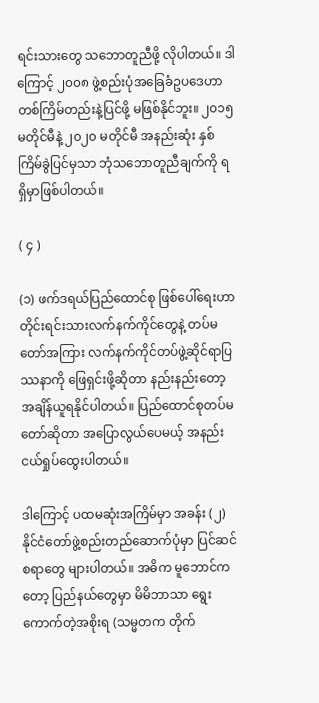ရင်းသားတွေ သဘောတူညီဖို့ လိုပါတယ်။ ဒါကြောင့် ၂၀၀၈ ဖွဲ့စည်းပုံအခြေခံဥပဒေဟာ တစ်ကြိမ်တည်းနဲ့ပြင်ဖို့ မဖြစ်နိုင်ဘူး။ ၂၀၁၅ မတိုင်မီနဲ့ ၂၀၂၀ မတိုင်မီ အနည်းဆုံး နှစ်ကြိမ်ခွဲပြင်မှသာ ဘုံသဘောတူညီချက်ကို ရရှိမှာဖြစ်ပါတယ်။

( ၄ )

(၁) ဖက်ဒရယ်ပြည်ထောင်စု ဖြစ်ပေါ်ရေးဟာ တိုင်းရင်းသားလက်နက်ကိုင်တွေနဲ့ တပ်မတော်အကြား လက်နက်ကိုင်တပ်ဖွဲ့ဆိုင်ရာပြဿနာကို ဖြေရှင်းဖို့ဆိုတာ နည်းနည်းတော့ အချိန်ယူရနိုင်ပါတယ်။ ပြည်ထောင်စုတပ်မတော်ဆိုတာ အပြောလွယ်ပေမယ့် အနည်းငယ်ရှုပ်ထွေးပါတယ်။

ဒါကြောင့် ပထမဆုံးအကြိမ်မှာ အခန်း (၂) နိုင်ငံတော်ဖွဲ့စည်းတည်ဆောက်ပုံမှာ ပြင်ဆင်စရာတွေ များပါတယ်။ အဓိက မူဘောင်ကတော့ ပြည်နယ်တွေမှာ မိမိဘာသာ ရွေးကောက်တဲ့အစိုးရ (သမ္မတက တိုက်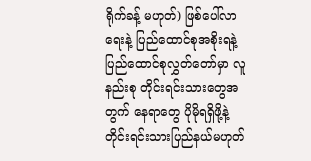ရိုက်ခန့် မဟုတ်) ဖြစ်ပေါ်လာရေးနဲ့ ပြည်ထောင်စုအစိုးရနဲ့ ပြည်ထောင်စုလွှတ်တော်မှာ လူနည်းစု တိုင်းရင်းသားတွေအတွက် နေရာတွေ ပိုမိုရရှိဖို့နဲ့ တိုင်းရင်းသားပြည်နယ်မဟုတ်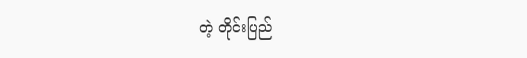တဲ့ တိုင်းပြည်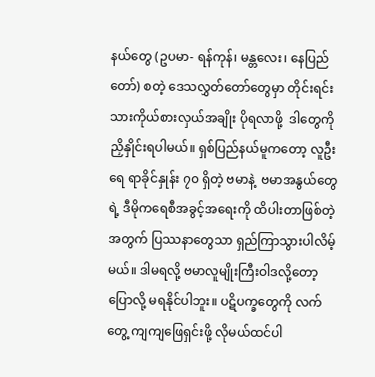နယ်တွေ (ဥပမာ- ရန်ကုန်၊ မန္တလေး၊ နေပြည်တော်) စတဲ့ ဒေသလွှတ်တော်တွေမှာ တိုင်းရင်းသားကိုယ်စားလှယ်အချိုး ပိုရလာဖို့  ဒါတွေကိုညှိနှိုင်းရပါမယ်။ ရှစ်ပြည်နယ်မူကတော့ လူဦးရေ ရာခိုင်နှုန်း ၇၀ ရှိတဲ့ ဗမာနဲ့  ဗမာအနွယ်တွေရဲ့ ဒီမိုကရေစီအခွင့်အရေးကို ထိပါးတာဖြစ်တဲ့အတွက် ပြဿနာတွေသာ ရှည်ကြာသွားပါလိမ့်မယ်။ ဒါမရလို့ ဗမာလူမျိုးကြီးဝါဒလို့တော့ ပြောလို့ မရနိုင်ပါဘူး။ ပဋိပက္ခတွေကို လက်တွေ့ ကျကျဖြေရှင်းဖို့ လိုမယ်ထင်ပါ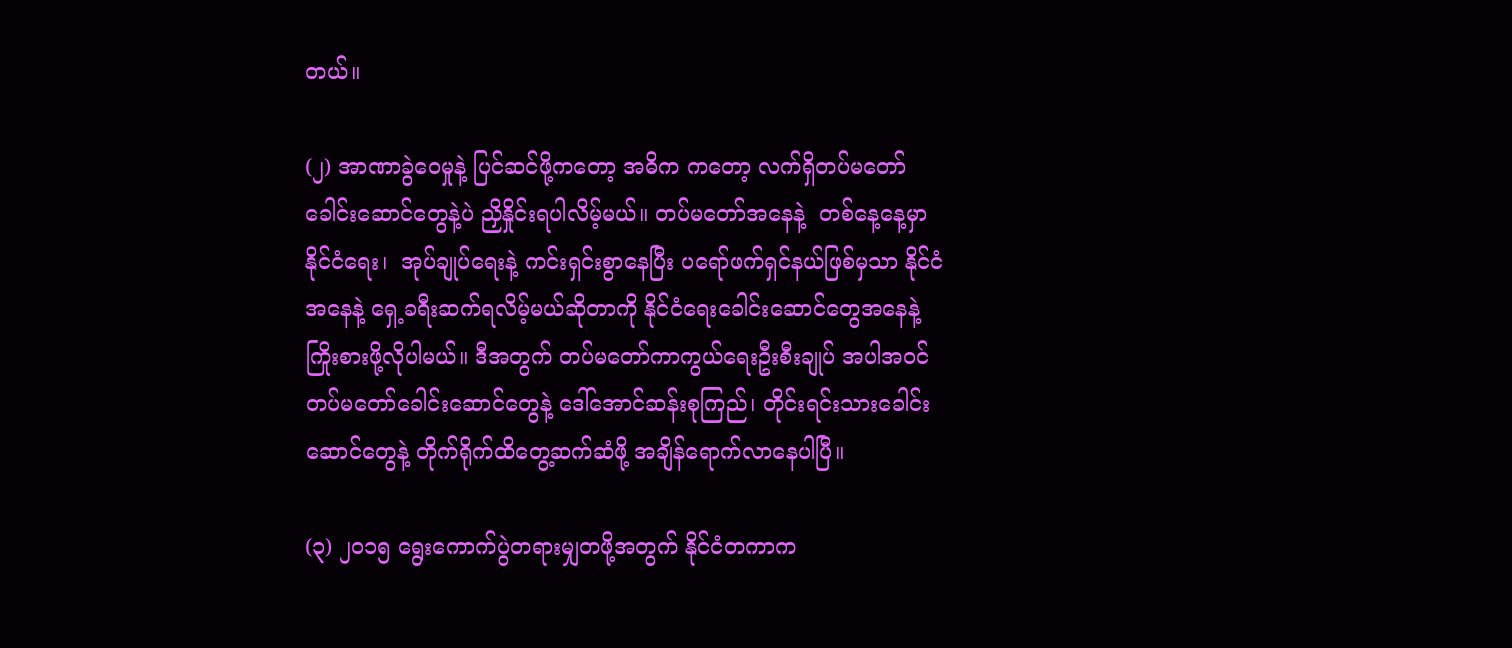တယ်။

(၂) အာဏာခွဲဝေမှုနဲ့ ပြင်ဆင်ဖို့ကတော့ အဓိက ကတော့ လက်ရှိတပ်မတော် ခေါင်းဆောင်တွေနဲ့ပဲ ညှိနှိုင်းရပါလိမ့်မယ်။ တပ်မတော်အနေနဲ့  တစ်နေ့နေ့မှာ နိုင်ငံရေး၊  အုပ်ချုပ်ရေးနဲ့ ကင်းရှင်းစွာနေပြီး ပရော်ဖက်ရှင်နယ်ဖြစ်မှသာ နိုင်ငံအနေနဲ့ ရှေ့ခရီးဆက်ရလိမ့်မယ်ဆိုတာကို နိုင်ငံရေးခေါင်းဆောင်တွေအနေနဲ့ ကြိုးစားဖို့လိုပါမယ်။ ဒီအတွက် တပ်မတော်ကာကွယ်ရေးဦးစီးချုပ် အပါအဝင် တပ်မတော်ခေါင်းဆောင်တွေနဲ့ ဒေါ်အောင်ဆန်းစုကြည်၊ တိုင်းရင်းသားခေါင်းဆောင်တွေနဲ့ တိုက်ရိုက်ထိတွေ့ဆက်ဆံဖို့ အချိန်ရောက်လာနေပါပြီ။

(၃) ၂၀၁၅ ရွေးကောက်ပွဲတရားမျှတဖို့အတွက် နိုင်ငံတကာက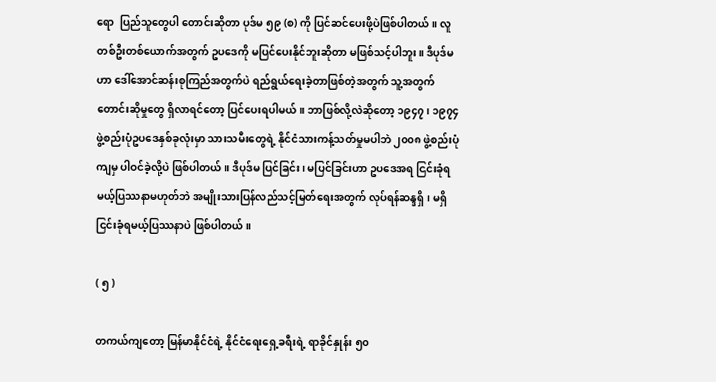ရော  ပြည်သူတွေပါ တောင်းဆိုတာ ပုဒ်မ ၅၉ (စ) ကို ပြင်ဆင်ပေးဖို့ပဲဖြစ်ပါတယ်။ လူတစ်ဦးတစ်ယောက်အတွက် ဥပဒေကို မပြင်ပေးနိုင်ဘူးဆိုတာ မဖြစ်သင့်ပါဘူး။ ဒီပုဒ်မဟာ ဒေါ်အောင်ဆန်းစုကြည်အတွက်ပဲ ရည်ရွယ်ရေးခဲ့တာဖြစ်တဲ့အတွက် သူ့အတွက် တောင်းဆိုမှုတွေ ရှိလာရင်တော့ ပြင်ပေးရပါမယ်။ ဘာဖြစ်လို့လဲဆိုတော့ ၁၉၄၇၊ ၁၉၇၄ ဖွဲ့စည်းပုံဥပဒေနှစ်ခုလုံးမှာ သားသမီးတွေရဲ့ နိုင်ငံသားကန့်သတ်မှုမပါဘဲ ၂၀၀၈ ဖွဲ့စည်းပုံကျမှ ပါဝင်ခဲ့လို့ပဲ ဖြစ်ပါတယ်။ ဒီပုဒ်မ ပြင်ခြင်း၊ မပြင်ခြင်းဟာ ဥပဒေအရ ငြင်းခုံရမယ့်ပြဿနာမဟုတ်ဘဲ အမျိုးသားပြန်လည်သင့်မြတ်ရေးအတွက် လုပ်ရန်ဆန္ဒရှိ၊ မရှိ ငြင်းခုံရမယ့်ပြဿနာပဲ ဖြစ်ပါတယ်။

( ၅ )

တကယ်ကျတော့ မြန်မာနိုင်ငံရဲ့ နိုင်ငံရေးရှေ့ခရီးရဲ့ ရာခိုင်နှုန်း ၅၀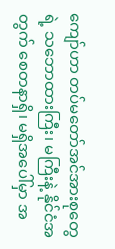ကျော်ဟာ တပ်မတော်အင်အားစုတွေရဲ့ သဘောထားကြီး၊ မကြီးနဲ့ နိုင်ငံအတွက် စေတနာရှိ၊ မရှိအပေါ်မှာ အ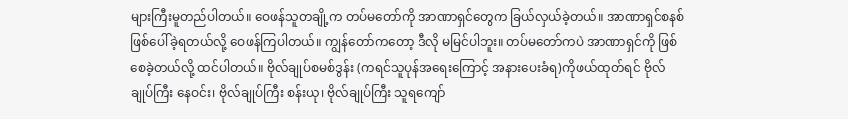များကြီးမူတည်ပါတယ်။ ဝေဖန်သူတချို့က တပ်မတော်ကို အာဏာရှင်တွေက ခြယ်လှယ်ခဲ့တယ်။ အာဏာရှင်စနစ်ဖြစ်ပေါ်ခဲ့ရတယ်လို့ ဝေဖန်ကြပါတယ်။ ကျွန်တော်ကတော့ ဒီလို မမြင်ပါဘူး။ တပ်မတော်ကပဲ အာဏာရှင်ကို ဖြစ်စေခဲ့တယ်လို့ ထင်ပါတယ်။ ဗိုလ်ချုပ်စမစ်ဒွန်း (ကရင်သူပုန်အရေးကြောင့် အနားပေးခံရ)ကိုဖယ်ထုတ်ရင် ဗိုလ်ချုပ်ကြီး နေဝင်း၊ ဗိုလ်ချုပ်ကြီး စန်းယု၊ ဗိုလ်ချုပ်ကြီး သူရကျော်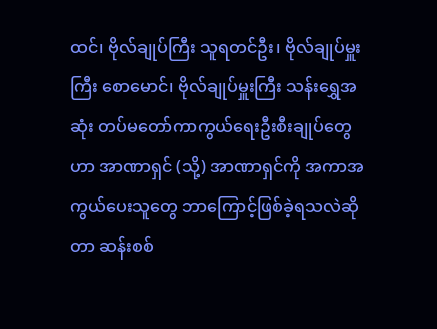ထင်၊ ဗိုလ်ချုပ်ကြီး သူရတင်ဦး၊ ဗိုလ်ချုပ်မှူးကြီး စောမောင်၊ ဗိုလ်ချုပ်မှူးကြီး သန်းရွှေအဆုံး တပ်မတော်ကာကွယ်ရေးဦးစီးချုပ်တွေဟာ အာဏာရှင် (သို့) အာဏာရှင်ကို အကာအကွယ်ပေးသူတွေ ဘာကြောင့်ဖြစ်ခဲ့ရသလဲဆိုတာ ဆန်းစစ်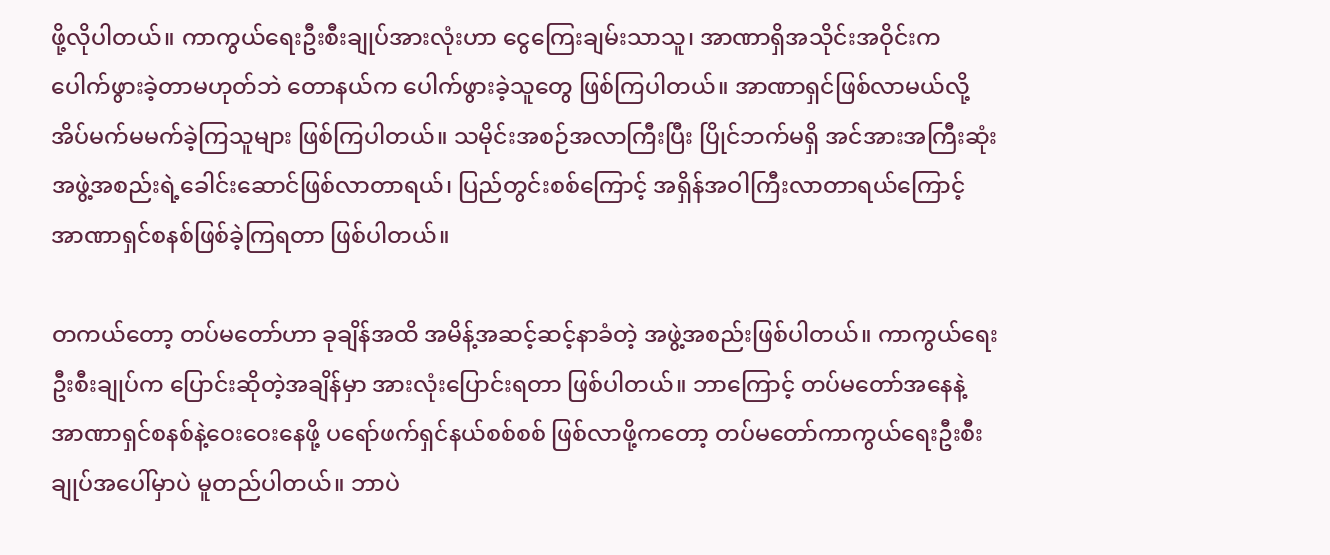ဖို့လိုပါတယ်။ ကာကွယ်ရေးဦးစီးချုပ်အားလုံးဟာ ငွေကြေးချမ်းသာသူ၊ အာဏာရှိအသိုင်းအဝိုင်းက ပေါက်ဖွားခဲ့တာမဟုတ်ဘဲ တောနယ်က ပေါက်ဖွားခဲ့သူတွေ ဖြစ်ကြပါတယ်။ အာဏာရှင်ဖြစ်လာမယ်လို့ အိပ်မက်မမက်ခဲ့ကြသူများ ဖြစ်ကြပါတယ်။ သမိုင်းအစဉ်အလာကြီးပြီး ပြိုင်ဘက်မရှိ အင်အားအကြီးဆုံး အဖွဲ့အစည်းရဲ့ခေါင်းဆောင်ဖြစ်လာတာရယ်၊ ပြည်တွင်းစစ်ကြောင့် အရှိန်အဝါကြီးလာတာရယ်ကြောင့် အာဏာရှင်စနစ်ဖြစ်ခဲ့ကြရတာ ဖြစ်ပါတယ်။

တကယ်တော့ တပ်မတော်ဟာ ခုချိန်အထိ အမိန့်အဆင့်ဆင့်နာခံတဲ့ အဖွဲ့အစည်းဖြစ်ပါတယ်။ ကာကွယ်ရေးဦးစီးချုပ်က ပြောင်းဆိုတဲ့အချိန်မှာ အားလုံးပြောင်းရတာ ဖြစ်ပါတယ်။ ဘာကြောင့် တပ်မတော်အနေနဲ့ အာဏာရှင်စနစ်နဲ့ဝေးဝေးနေဖို့ ပရော်ဖက်ရှင်နယ်စစ်စစ် ဖြစ်လာဖို့ကတော့ တပ်မတော်ကာကွယ်ရေးဦးစီးချုပ်အပေါ်မှာပဲ မူတည်ပါတယ်။ ဘာပဲ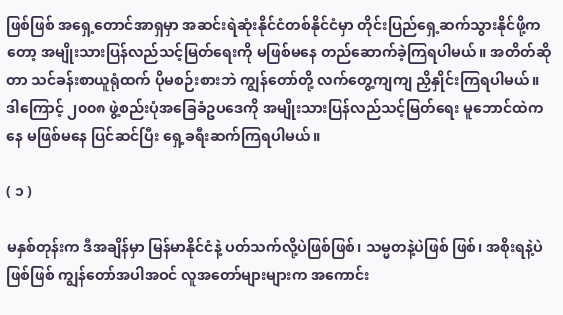ဖြစ်ဖြစ် အရှေ့တောင်အာရှမှာ အဆင်းရဲဆုံးနိုင်ငံတစ်နိုင်ငံမှာ တိုင်းပြည်ရှေ့ဆက်သွားနိုင်ဖို့ကတော့ အမျိုးသားပြန်လည်သင့်မြတ်ရေးကို မဖြစ်မနေ တည်ဆောက်ခဲ့ကြရပါမယ်။ အတိတ်ဆိုတာ သင်ခန်းစာယူရုံထက် ပိုမစဉ်းစားဘဲ ကျွန်တော်တို့ လက်တွေ့ကျကျ ညှိနှိုင်းကြရပါမယ်။ ဒါကြောင့် ၂၀၀၈ ဖွဲ့စည်းပုံအခြေခံဥပဒေကို အမျိုးသားပြန်လည်သင့်မြတ်ရေး မူဘောင်ထဲကနေ မဖြစ်မနေ ပြင်ဆင်ပြီး ရှေ့ခရီးဆက်ကြရပါမယ်။

( ၁ )

မနှစ်တုန်းက ဒီအချိန်မှာ မြန်မာနိုင်ငံနဲ့ ပတ်သက်လို့ပဲဖြစ်ဖြစ်၊ သမ္မတနဲ့ပဲဖြစ် ဖြစ်၊ အစိုးရနဲ့ပဲဖြစ်ဖြစ် ကျွန်တော်အပါအဝင် လူအတော်များများက အကောင်း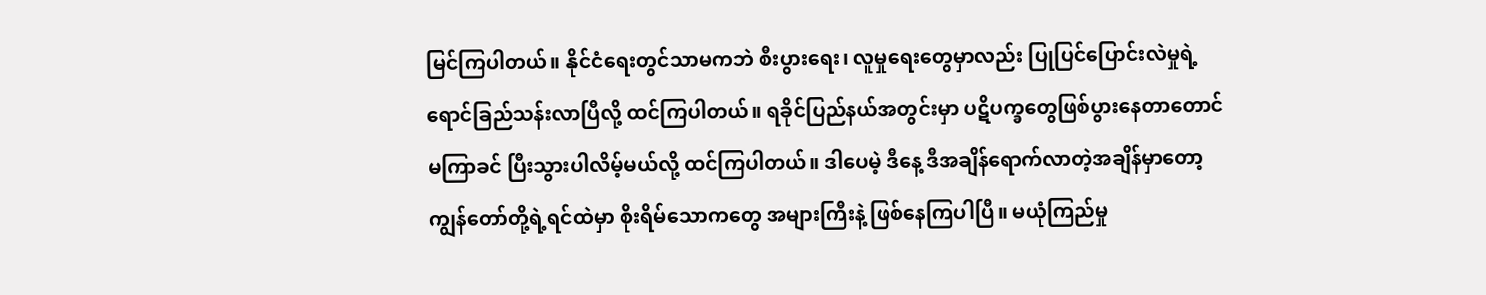မြင်ကြပါတယ်။ နိုင်ငံရေးတွင်သာမကဘဲ စီးပွားရေး၊ လူမှုရေးတွေမှာလည်း ပြုပြင်ပြောင်းလဲမှုရဲ့ ရောင်ခြည်သန်းလာပြီလို့ ထင်ကြပါတယ်။ ရခိုင်ပြည်နယ်အတွင်းမှာ ပဋိပက္ခတွေဖြစ်ပွားနေတာတောင် မကြာခင် ပြီးသွားပါလိမ့်မယ်လို့ ထင်ကြပါတယ်။ ဒါပေမဲ့ ဒီနေ့ ဒီအချိန်ရောက်လာတဲ့အချိန်မှာတော့ ကျွန်တော်တို့ရဲ့ရင်ထဲမှာ စိုးရိမ်သောကတွေ အများကြီးနဲ့ ဖြစ်နေကြပါပြီ။ မယုံကြည်မှု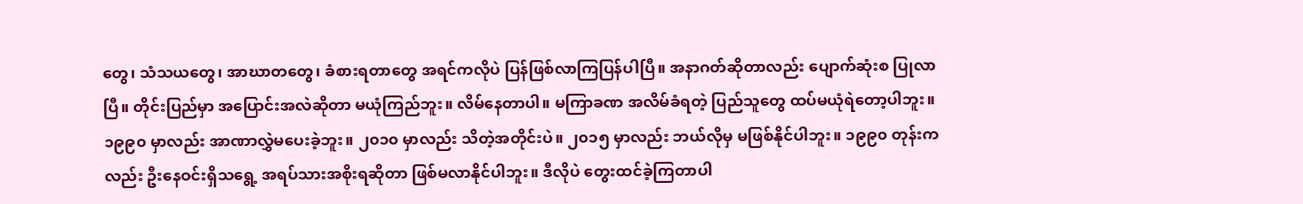တွေ၊ သံသယတွေ၊ အာဃာတတွေ၊ ခံစားရတာတွေ အရင်ကလိုပဲ ပြန်ဖြစ်လာကြပြန်ပါပြီ။ အနာဂတ်ဆိုတာလည်း ပျောက်ဆုံးစ ပြုလာပြီ။ တိုင်းပြည်မှာ အပြောင်းအလဲဆိုတာ မယုံကြည်ဘူး။ လိမ်နေတာပါ။ မကြာခဏ အလိမ်ခံရတဲ့ ပြည်သူတွေ ထပ်မယုံရဲတော့ပါဘူး။ ၁၉၉၀ မှာလည်း အာဏာလွှဲမပေးခဲ့ဘူး။ ၂၀၁၀ မှာလည်း သိတဲ့အတိုင်းပဲ။ ၂၀၁၅ မှာလည်း ဘယ်လိုမှ မဖြစ်နိုင်ပါဘူး။ ၁၉၉၀ တုန်းကလည်း ဦးနေဝင်းရှိသရွေ့ အရပ်သားအစိုးရဆိုတာ ဖြစ်မလာနိုင်ပါဘူး။ ဒီလိုပဲ တွေးထင်ခဲ့ကြတာပါ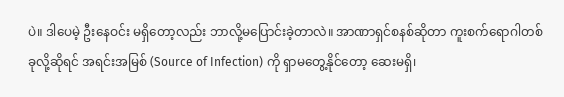ပဲ။ ဒါပေမဲ့ ဦးနေဝင်း မရှိတော့လည်း ဘာလို့မပြောင်းခဲ့တာလဲ။ အာဏာရှင်စနစ်ဆိုတာ ကူးစက်ရောဂါတစ်ခုလို့ဆိုရင် အရင်းအမြစ် (Source of Infection) ကို ရှာမတွေ့နိုင်တော့ ဆေးမရှိ၊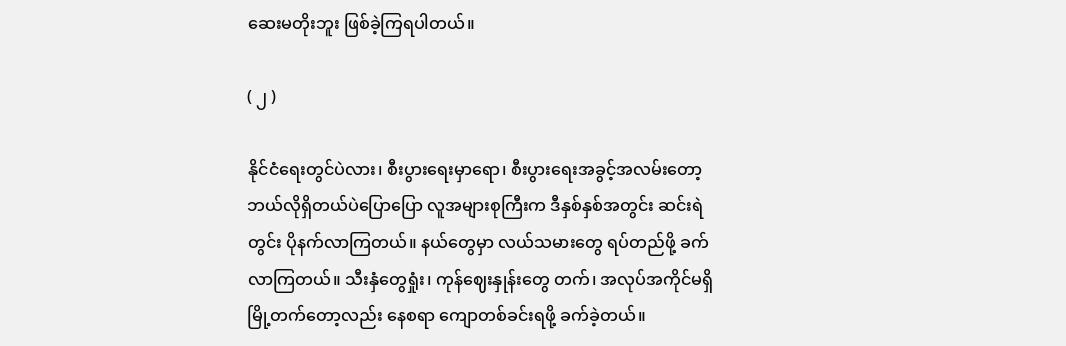ဆေးမတိုးဘူး ဖြစ်ခဲ့ကြရပါတယ်။

( ၂ )

နိုင်ငံရေးတွင်ပဲလား၊ စီးပွားရေးမှာရော၊ စီးပွားရေးအခွင့်အလမ်းတော့ ဘယ်လိုရှိတယ်ပဲပြောပြော လူအများစုကြီးက ဒီနှစ်နှစ်အတွင်း ဆင်းရဲတွင်း ပိုနက်လာကြတယ်။ နယ်တွေမှာ လယ်သမားတွေ ရပ်တည်ဖို့ ခက်လာကြတယ်။ သီးနှံတွေရှုံး၊ ကုန်ဈေးနှုန်းတွေ တက်၊ အလုပ်အကိုင်မရှိ မြို့တက်တော့လည်း နေစရာ ကျောတစ်ခင်းရဖို့ ခက်ခဲ့တယ်။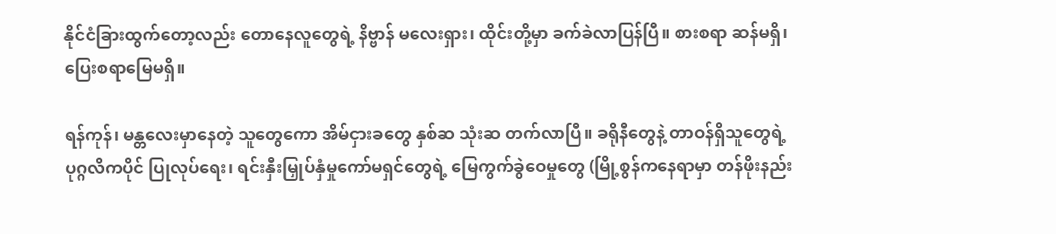နိုင်ငံခြားထွက်တော့လည်း တောနေလူတွေရဲ့ နိဗ္ဗာန် မလေးရှား၊ ထိုင်းတို့မှာ ခက်ခဲလာပြန်ပြီ။ စားစရာ ဆန်မရှိ၊ ပြေးစရာမြေမရှိ။

ရန်ကုန်၊ မန္တလေးမှာနေတဲ့ သူတွေကော အိမ်ငှားခတွေ နှစ်ဆ သုံးဆ တက်လာပြီ။ ခရိုနီတွေနဲ့ တာဝန်ရှိသူတွေရဲ့ ပုဂ္ဂလိကပိုင် ပြုလုပ်ရေး၊ ရင်းနှီးမြှုပ်နှံမှုကော်မရှင်တွေရဲ့ မြေကွက်ခွဲဝေမှုတွေ (မြို့စွန်ကနေရာမှာ တန်ဖိုးနည်း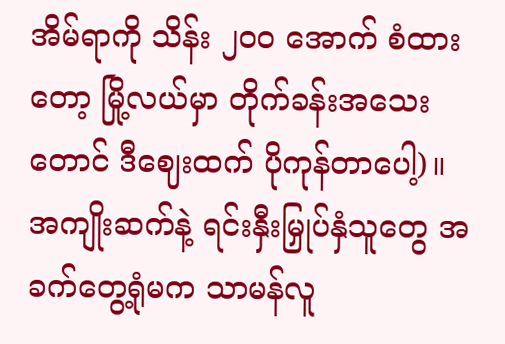အိမ်ရာကို သိန်း ၂၀၀ အောက် စံထားတော့ မြို့လယ်မှာ တိုက်ခန်းအသေးတောင် ဒီဈေးထက် ပိုကုန်တာပေါ့)။ အကျိုးဆက်နဲ့ ရင်းနှီးမြှုပ်နှံသူတွေ အခက်တွေ့ရုံမက သာမန်လူ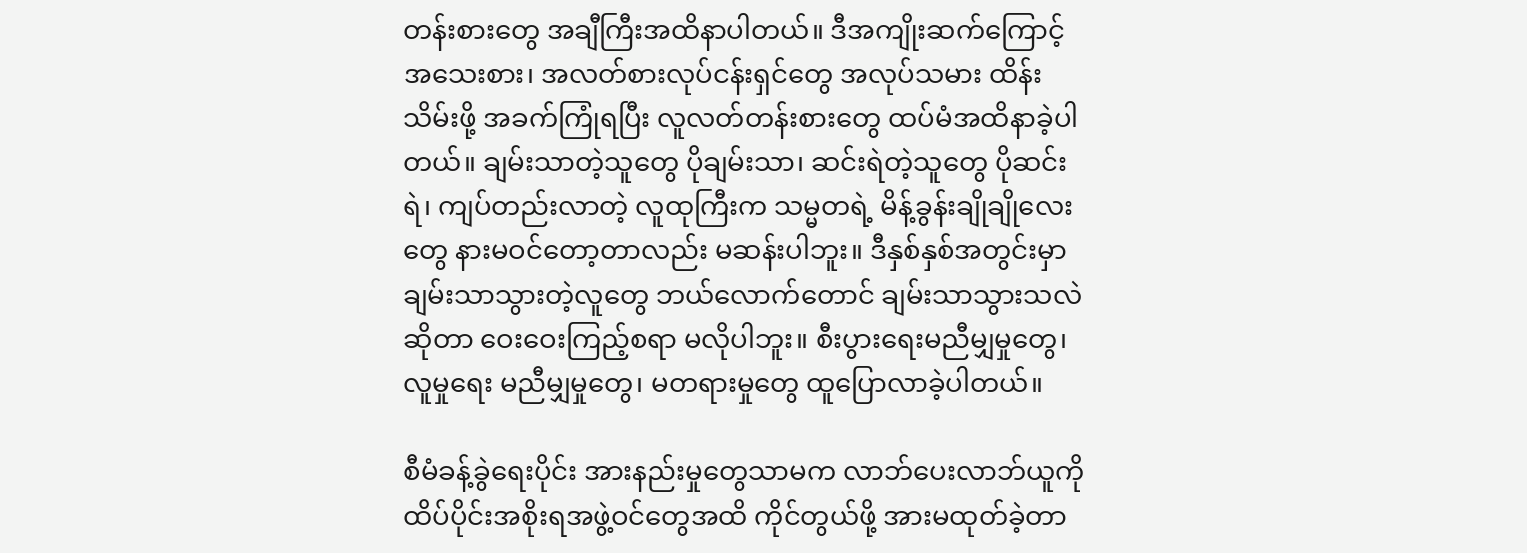တန်းစားတွေ အချီကြီးအထိနာပါတယ်။ ဒီအကျိုးဆက်ကြောင့် အသေးစား၊ အလတ်စားလုပ်ငန်းရှင်တွေ အလုပ်သမား ထိန်းသိမ်းဖို့ အခက်ကြုံရပြီး လူလတ်တန်းစားတွေ ထပ်မံအထိနာခဲ့ပါတယ်။ ချမ်းသာတဲ့သူတွေ ပိုချမ်းသာ၊ ဆင်းရဲတဲ့သူတွေ ပိုဆင်းရဲ၊ ကျပ်တည်းလာတဲ့ လူထုကြီးက သမ္မတရဲ့ မိန့်ခွန်းချိုချိုလေးတွေ နားမဝင်တော့တာလည်း မဆန်းပါဘူး။ ဒီနှစ်နှစ်အတွင်းမှာ ချမ်းသာသွားတဲ့လူတွေ ဘယ်လောက်တောင် ချမ်းသာသွားသလဲဆိုတာ ဝေးဝေးကြည့်စရာ မလိုပါဘူး။ စီးပွားရေးမညီမျှမှုတွေ၊ လူမှုရေး မညီမျှမှုတွေ၊ မတရားမှုတွေ ထူပြောလာခဲ့ပါတယ်။

စီမံခန့်ခွဲရေးပိုင်း အားနည်းမှုတွေသာမက လာဘ်ပေးလာဘ်ယူကို ထိပ်ပိုင်းအစိုးရအဖွဲ့ဝင်တွေအထိ ကိုင်တွယ်ဖို့ အားမထုတ်ခဲ့တာ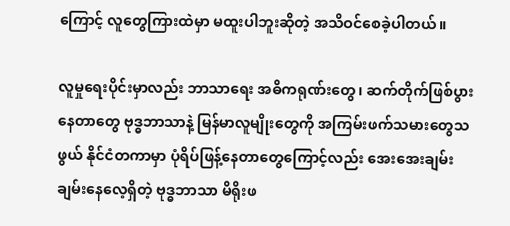ကြောင့် လူတွေကြားထဲမှာ မထူးပါဘူးဆိုတဲ့ အသိဝင်စေခဲ့ပါတယ်။

လူမှုရေးပိုင်းမှာလည်း ဘာသာရေး အဓိကရုဏ်းတွေ၊ ဆက်တိုက်ဖြစ်ပွားနေတာတွေ ဗုဒ္ဓဘာသာနဲ့ မြန်မာလူမျိုးတွေကို အကြမ်းဖက်သမားတွေသဖွယ် နိုင်ငံတကာမှာ ပုံရိပ်ဖြန့်နေတာတွေကြောင့်လည်း အေးအေးချမ်းချမ်းနေလေ့ရှိတဲ့ ဗုဒ္ဓဘာသာ မိရိုးဖ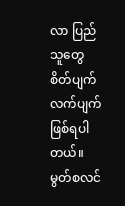လာ ပြည်သူတွေ စိတ်ပျက်လက်ပျက် ဖြစ်ရပါတယ်။ မွတ်စလင်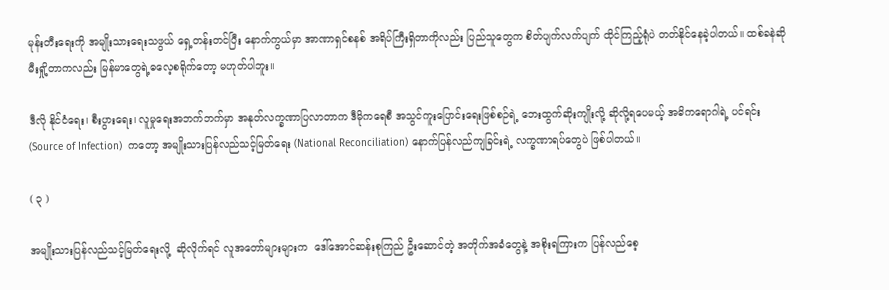မုန်းတီးရေးကို အမျိုးသားရေးသဖွယ် ရှေ့တန်းတင်ပြီး နောက်ကွယ်မှာ အာဏာရှင်စနစ် အရိပ်ကြီးရှိတာကိုလည်း ပြည်သူတွေက စိတ်ပျက်လက်ပျက် ထိုင်ကြည့်ရုံပဲ တတ်နိုင်နေခဲ့ပါတယ်။ ထစ်ခနဲဆို မီးရှို့တာကလည်း မြန်မာတွေရဲ့ဓလေ့စရိုက်တော့ မဟုတ်ပါဘူး။

ဒီလို နိုင်ငံရေး၊ စီးပွားရေး၊ လူမှုရေးအဘက်ဘက်မှာ အနုတ်လက္ခဏာပြလာတာက ဒီမိုကရေစီ အသွင်ကူးပြောင်းရေးဖြစ်စဉ်ရဲ့ ဘေးထွက်ဆိုးကျိုးလို့ ဆိုလို့ရပေမယ့် အဓိကရောဂါရဲ့ ပင်ရင်း (Source of Infection)  ကတော့ အမျိုးသားပြန်လည်သင့်မြတ်ရေး (National Reconciliation) နောက်ပြန်လည်ကျခြင်းရဲ့ လက္ခဏာရပ်တွေပဲ ဖြစ်ပါတယ်။

( ၃ )

အမျိုးသားပြန်လည်သင့်မြတ်ရေးလို့  ဆိုလိုက်ရင် လူအတော်များများက  ဒေါ်အောင်ဆန်းစုကြည် ဦးဆောင်တဲ့ အတိုက်အခံတွေနဲ့ အစိုးရကြားက ပြန်လည်စေ့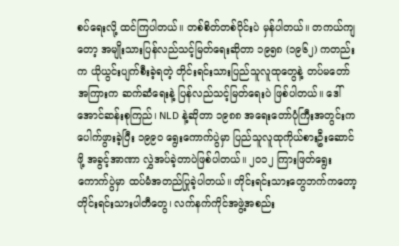စပ်ရေးလို့ ထင်ကြပါတယ်။ တစ်စိတ်တစ်ပိုင်းပဲ မှန်ပါတယ်။ တကယ်ကျတော့ အမျိုးသားပြန်လည်သင့်မြတ်ရေးဆိုတာ ၁၉၅၈ (၁၉၆၂) ကတည်းက ယိုယွင်းပျက်စီးခဲ့ရတဲ့ တိုင်းရင်းသားပြည်သူလူထုတွေနဲ့ တပ်မတော်အကြားက ဆက်ဆံရေးနဲ့ ပြန်လည်သင့်မြတ်ရေးပဲ ဖြစ်ပါတယ်။ ဒေါ်အောင်ဆန်းစုကြည်၊ NLD နဲ့ဆိုတာ ၁၉၈၈ အရေးတော်ပုံကြီးအတွင်းက ပေါက်ဖွားခဲ့ပြီး ၁၉၉၀ ရွေးကောက်ပွဲမှာ ပြည်သူလူထုကိုယ်စားဦးဆောင်ဖို့ အခွင့်အာဏာ လွှဲအပ်ခဲ့တာပဲဖြစ်ပါတယ်။ ၂၀၁၂ ကြားဖြတ်ရွေးကောက်ပွဲမှာ ထပ်မံအတည်ပြုခဲ့ပါတယ်။ တိုင်းရင်းသားတွေဘက်ကတော့ တိုင်းရင်းသားပါတီတွေ၊ လက်နက်ကိုင်အဖွဲ့အစည်း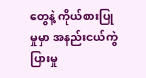တွေနဲ့ ကိုယ်စားပြုမှုမှာ အနည်းငယ်ကွဲပြားမှု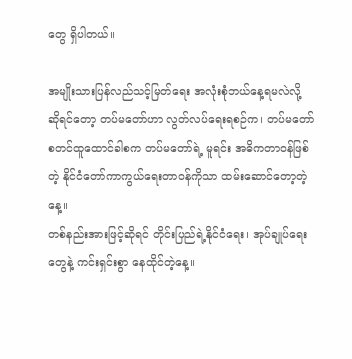တွေ ရှိပါတယ်။

အမျိုးသားပြန်လည်သင့်မြတ်ရေး အလုံးစုံဘယ်နေ့ရမလဲလို့ ဆိုရင်တော့ တပ်မတော်ဟာ လွတ်လပ်ရေးရစဉ်က၊ တပ်မတော် စတင်ထူထောင်ခါစက တပ်မတော်ရဲ့ မူရင်း အဓိကတာဝန်ဖြစ်တဲ့ နိုင်ငံတော်ကာကွယ်ရေးတာဝန်ကိုသာ ထမ်းဆောင်တော့တဲ့နေ့။
တစ်နည်းအားဖြင့်ဆိုရင် တိုင်းပြည်ရဲ့နိုင်ငံရေး၊ အုပ်ချုပ်ရေးတွေနဲ့ ကင်းရှင်းစွာ နေထိုင်တဲ့နေ့။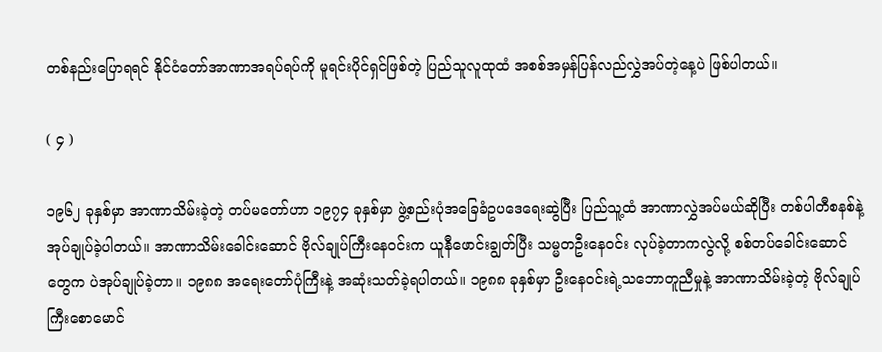တစ်နည်းပြောရရင် နိုင်ငံတော်အာဏာအရပ်ရပ်ကို မူရင်းပိုင်ရှင်ဖြစ်တဲ့ ပြည်သူလူထုထံ အစစ်အမှန်ပြန်လည်လွှဲအပ်တဲ့နေ့ပဲ ဖြစ်ပါတယ်။

( ၄ )

၁၉၆၂ ခုနှစ်မှာ အာဏာသိမ်းခဲ့တဲ့ တပ်မတော်ဟာ ၁၉၇၄ ခုနှစ်မှာ ဖွဲ့စည်းပုံအခြေခံဥပဒေရေးဆွဲပြီး ပြည်သူ့ထံ အာဏာလွှဲအပ်မယ်ဆိုပြီး တစ်ပါတီစနစ်နဲ့ အုပ်ချုပ်ခဲ့ပါတယ်။ အာဏာသိမ်းခေါင်းဆောင် ဗိုလ်ချုပ်ကြီးနေဝင်းက ယူနီဖောင်းချွတ်ပြီး သမ္မတဦးနေဝင်း လုပ်ခဲ့တာကလွဲလို့ စစ်တပ်ခေါင်းဆောင်တွေက ပဲအုပ်ချုပ်ခဲ့တာ။ ၁၉၈၈ အရေးတော်ပုံကြီးနဲ့ အဆုံးသတ်ခဲ့ရပါတယ်။ ၁၉၈၈ ခုနှစ်မှာ ဦးနေဝင်းရဲ့သဘောတူညီမှုနဲ့ အာဏာသိမ်းခဲ့တဲ့ ဗိုလ်ချုပ်ကြီးစောမောင်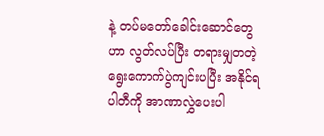နဲ့ တပ်မတော်ခေါင်းဆောင်တွေဟာ လွတ်လပ်ပြီး တရားမျှတတဲ့ ရွေးကောက်ပွဲကျင်းပပြီး အနိုင်ရပါတီကို အာဏာလွှဲပေးပါ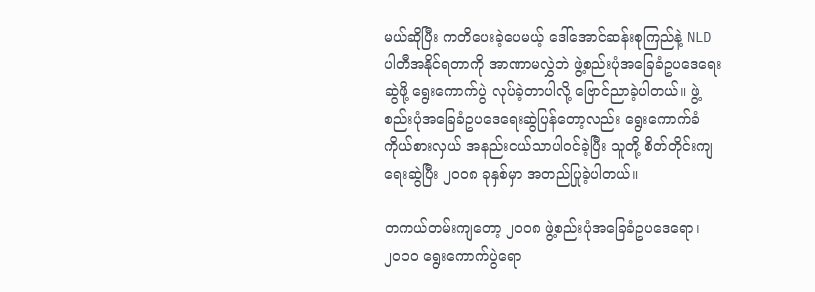မယ်ဆိုပြီး ကတိပေးခဲ့ပေမယ့် ဒေါ်အောင်ဆန်းစုကြည်နဲ့ NLD ပါတီအနိုင်ရတာကို အာဏာမလွှဲဘဲ ဖွဲ့စည်းပုံအခြေခံဥပဒေရေးဆွဲဖို့ ရွေးကောက်ပွဲ လုပ်ခဲ့တာပါလို့ ဗြောင်ညာခဲ့ပါတယ်။ ဖွဲ့စည်းပုံအခြေခံဥပဒေရေးဆွဲပြန်တော့လည်း ရွေးကောက်ခံကိုယ်စားလှယ် အနည်းငယ်သာပါဝင်ခဲ့ပြီး သူတို့ စိတ်တိုင်းကျရေးဆွဲပြီး ၂၀၀၈ ခုနှစ်မှာ အတည်ပြုခဲ့ပါတယ်။

တကယ်တမ်းကျတော့ ၂၀၀၈ ဖွဲ့စည်းပုံအခြေခံဥပဒေရော၊ ၂၀၁၀ ရွေးကောက်ပွဲရော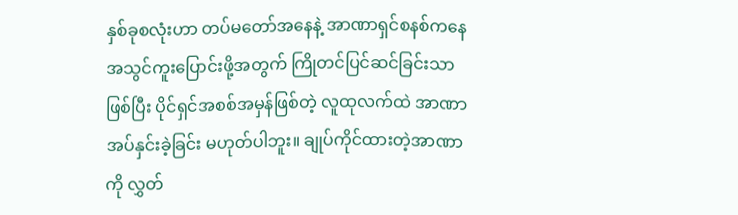နှစ်ခုစလုံးဟာ တပ်မတော်အနေနဲ့ အာဏာရှင်စနစ်ကနေ အသွင်ကူးပြောင်းဖို့အတွက် ကြိုတင်ပြင်ဆင်ခြင်းသာဖြစ်ပြီး ပိုင်ရှင်အစစ်အမှန်ဖြစ်တဲ့ လူထုလက်ထဲ အာဏာအပ်နှင်းခဲ့ခြင်း မဟုတ်ပါဘူး။ ချုပ်ကိုင်ထားတဲ့အာဏာကို လွှတ်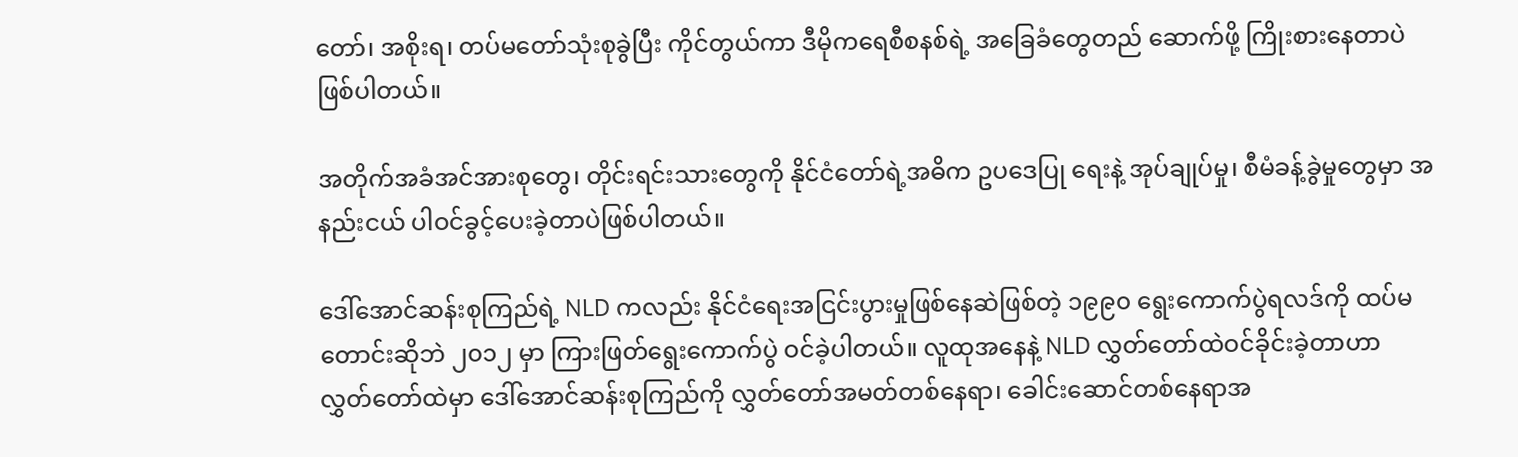တော်၊ အစိုးရ၊ တပ်မတော်သုံးစုခွဲပြီး ကိုင်တွယ်ကာ ဒီမိုကရေစီစနစ်ရဲ့ အခြေခံတွေတည် ဆောက်ဖို့ ကြိုးစားနေတာပဲ ဖြစ်ပါတယ်။

အတိုက်အခံအင်အားစုတွေ၊ တိုင်းရင်းသားတွေကို နိုင်ငံတော်ရဲ့အဓိက ဥပဒေပြု ရေးနဲ့ အုပ်ချုပ်မှု၊ စီမံခန့်ခွဲမှုတွေမှာ အနည်းငယ် ပါဝင်ခွင့်ပေးခဲ့တာပဲဖြစ်ပါတယ်။

ဒေါ်အောင်ဆန်းစုကြည်ရဲ့ NLD ကလည်း နိုင်ငံရေးအငြင်းပွားမှုဖြစ်နေဆဲဖြစ်တဲ့ ၁၉၉၀ ရွေးကောက်ပွဲရလဒ်ကို ထပ်မတောင်းဆိုဘဲ ၂၀၁၂ မှာ ကြားဖြတ်ရွေးကောက်ပွဲ ဝင်ခဲ့ပါတယ်။ လူထုအနေနဲ့ NLD လွှတ်တော်ထဲဝင်ခိုင်းခဲ့တာဟာ လွှတ်တော်ထဲမှာ ဒေါ်အောင်ဆန်းစုကြည်ကို လွှတ်တော်အမတ်တစ်နေရာ၊ ခေါင်းဆောင်တစ်နေရာအ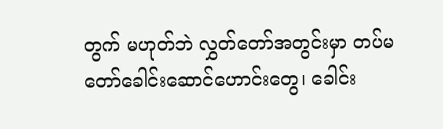တွက် မဟုတ်ဘဲ လွှတ်တော်အတွင်းမှာ တပ်မတော်ခေါင်းဆောင်ဟောင်းတွေ၊ ခေါင်း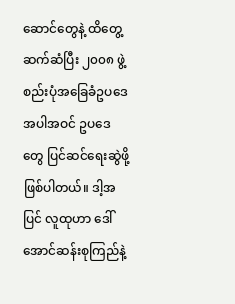ဆောင်တွေနဲ့ ထိတွေ့ဆက်ဆံပြီး ၂၀၀၈ ဖွဲ့စည်းပုံအခြေခံဥပဒေအပါအဝင် ဥပဒေတွေ ပြင်ဆင်ရေးဆွဲဖို့ ဖြစ်ပါတယ်။ ဒါ့အပြင် လူထုဟာ ဒေါ်အောင်ဆန်းစုကြည်နဲ့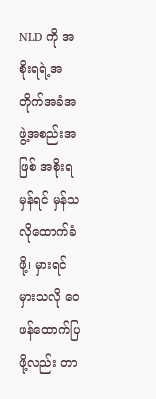NLD ကို အစိုးရရဲ့အတိုက်အခံအဖွဲ့အစည်းအဖြစ် အစိုးရမှန်ရင် မှန်သလိုထောက်ခံဖို့၊ မှားရင်မှားသလို ဝေဖန်ထောက်ပြဖို့လည်း တာ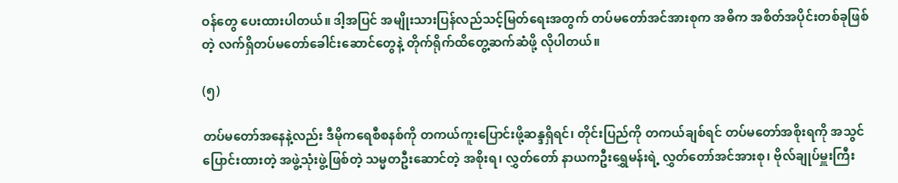ဝန်တွေ ပေးထားပါတယ်။ ဒါ့အပြင် အမျိုးသားပြန်လည်သင့်မြတ်ရေးအတွက် တပ်မတော်အင်အားစုက အဓိက အစိတ်အပိုင်းတစ်ခုဖြစ်တဲ့ လက်ရှိတပ်မတော်ခေါင်းဆောင်တွေနဲ့ တိုက်ရိုက်ထိတွေ့ဆက်ဆံဖို့ လိုပါတယ်။

(၅)

တပ်မတော်အနေနဲ့လည်း ဒီမိုကရေစီစနစ်ကို တကယ်ကူးပြောင်းဖို့ဆန္ဒရှိရင်၊ တိုင်းပြည်ကို တကယ်ချစ်ရင် တပ်မတော်အစိုးရကို အသွင်ပြောင်းထားတဲ့ အဖွဲ့သုံးဖွဲ့ဖြစ်တဲ့ သမ္မတဦးဆောင်တဲ့ အစိုးရ၊ လွှတ်တော် နာယကဦးရွှေမန်းရဲ့ လွှတ်တော်အင်အားစု၊ ဗိုလ်ချုပ်မှူးကြီး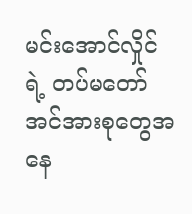မင်းအောင်လှိုင်ရဲ့ တပ်မတော်အင်အားစုတွေအနေ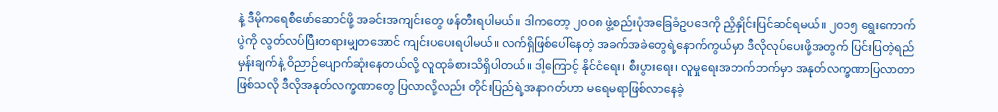နဲ့ ဒီမိုကရေစီဖော်ဆောင်ဖို့ အခင်းအကျင်းတွေ ဖန်တီးရပါမယ်။ ဒါကတော့ ၂၀၀၈ ဖွဲ့စည်းပုံအခြေခံဥပဒေကို ညှိနှိုင်းပြင်ဆင်ရမယ်။ ၂၀၁၅ ရွေးကောက်ပွဲကို လွတ်လပ်ပြီးတရားမျှတအောင် ကျင်းပပေးရပါမယ်။ လက်ရှိဖြစ်ပေါ်နေတဲ့ အခက်အခဲတွေရဲ့နောက်ကွယ်မှာ ဒီလိုလုပ်ပေးဖို့အတွက် ပြင်းပြတဲ့ရည်မှန်းချက်နဲ့ ဝိညာဉ်ပျောက်ဆုံးနေတယ်လို့ လူထုခံစားသိရှိပါတယ်။ ဒါ့ကြောင့် နိုင်ငံရေး၊ စီးပွားရေး၊ လူမှုရေးအဘက်ဘက်မှာ အနုတ်လက္ခဏာပြလာတာ ဖြစ်သလို ဒီလိုအနုတ်လက္ခဏာတွေ ပြလာလို့လည်း တိုင်းပြည်ရဲ့အနာဂတ်ဟာ မရေမရာဖြစ်လာနေခဲ့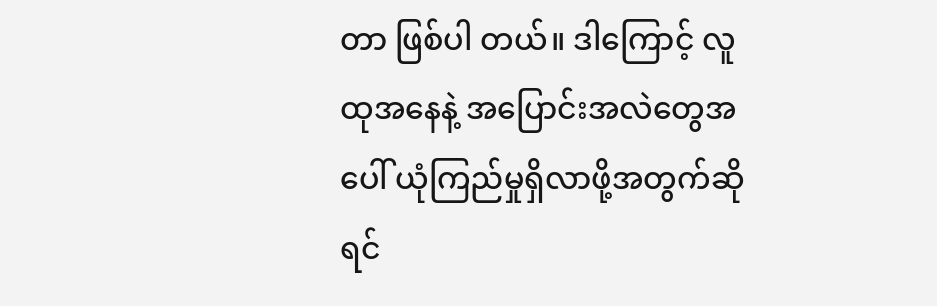တာ ဖြစ်ပါ တယ်။ ဒါကြောင့် လူထုအနေနဲ့ အပြောင်းအလဲတွေအပေါ် ယုံကြည်မှုရှိလာဖို့အတွက်ဆိုရင်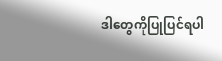ဒါတွေကိုပြုပြင်ရပါ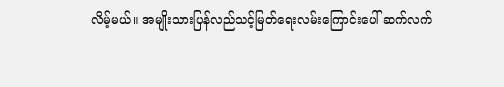လိမ့်မယ်။ အမျိုးသားပြန်လည်သင့်မြတ်ရေးလမ်းကြောင်းပေါ် ဆက်လက်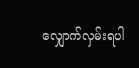လျှောက်လှမ်းရပါ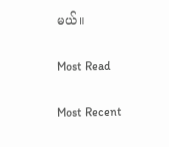မယ်။

Most Read

Most Recent